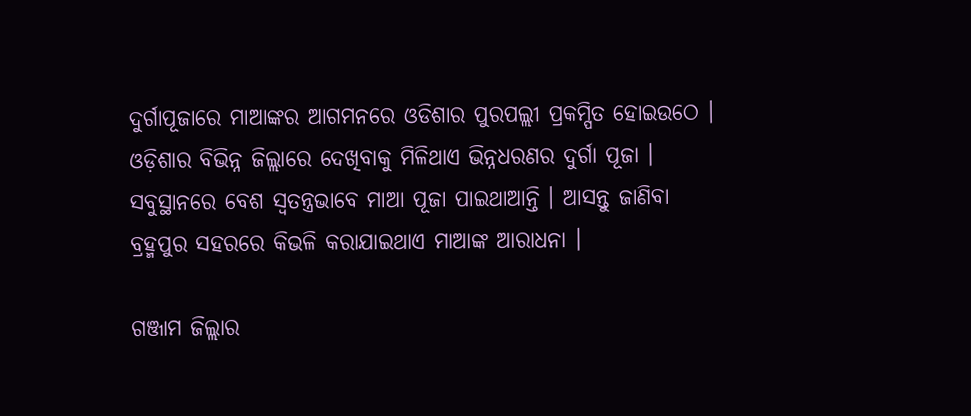ଦୁର୍ଗାପୂଜାରେ ମାଆଙ୍କର ଆଗମନରେ ଓଡିଶାର ପୁରପଲ୍ଲୀ ପ୍ରକମ୍ପିତ ହୋଇଉଠେ । ଓଡ଼ିଶାର ବିଭିନ୍ନ ଜିଲ୍ଲାରେ ଦେଖିବାକୁ ମିଳିଥାଏ ଭିନ୍ନଧରଣର ଦୁର୍ଗା ପୂଜା । ସବୁସ୍ଥାନରେ ବେଶ ସ୍ବତନ୍ତ୍ରଭାବେ ମାଆ ପୂଜା ପାଇଥାଆନ୍ତି । ଆସନ୍ତୁ ଜାଣିବା ବ୍ରହ୍ମପୁର ସହରରେ କିଭଳି କରାଯାଇଥାଏ ମାଆଙ୍କ ଆରାଧନା ।

ଗଞ୍ଜାମ ଜିଲ୍ଲାର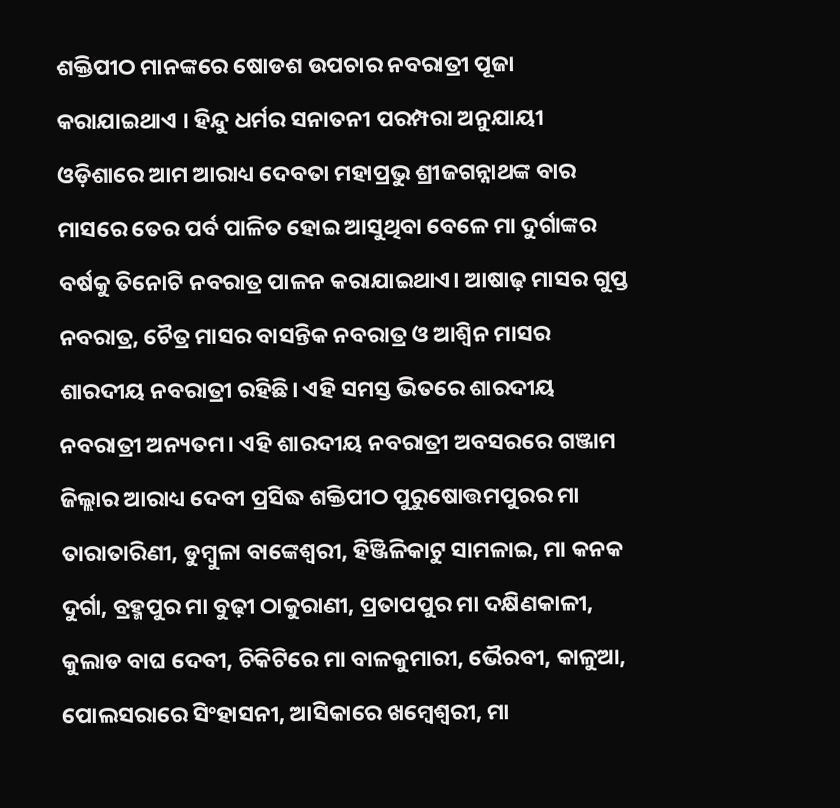ଶକ୍ତିପୀଠ ମାନଙ୍କରେ ଷୋଡଶ ଉପଚାର ନବରାତ୍ରୀ ପୂଜା କରାଯାଇଥାଏ । ହିନ୍ଦୁ ଧର୍ମର ସନାତନୀ ପରମ୍ପରା ଅନୁଯାୟୀ ଓଡ଼ିଶାରେ ଆମ ଆରାଧ୍ୟ ଦେବତା ମହାପ୍ରଭୁ ଶ୍ରୀଜଗନ୍ନାଥଙ୍କ ବାର ମାସରେ ତେର ପର୍ବ ପାଳିତ ହୋଇ ଆସୁଥିବା ବେଳେ ମା ଦୁର୍ଗାଙ୍କର ବର୍ଷକୁ ତିନୋଟି ନବରାତ୍ର ପାଳନ କରାଯାଇଥାଏ। ଆଷାଢ଼ ମାସର ଗୁପ୍ତ ନବରାତ୍ର, ଚୈତ୍ର ମାସର ବାସନ୍ତିକ ନବରାତ୍ର ଓ ଆଶ୍ୱିନ ମାସର ଶାରଦୀୟ ନବରାତ୍ରୀ ରହିଛି। ଏହି ସମସ୍ତ ଭିତରେ ଶାରଦୀୟ ନବରାତ୍ରୀ ଅନ୍ୟତମ। ଏହି ଶାରଦୀୟ ନବରାତ୍ରୀ ଅବସରରେ ଗଞ୍ଜାମ ଜିଲ୍ଲାର ଆରାଧ୍ୟ ଦେବୀ ପ୍ରସିଦ୍ଧ ଶକ୍ତିପୀଠ ପୁରୁଷୋତ୍ତମପୁରର ମା ତାରାତାରିଣୀ, ଡୁମ୍ବୁଳା ବାଙ୍କେଶ୍ବରୀ, ହିଞ୍ଜିଳିକାଟୁ ସାମଳାଇ, ମା କନକ ଦୁର୍ଗା, ବ୍ରହ୍ମପୁର ମା ବୁଢ଼ୀ ଠାକୁରାଣୀ, ପ୍ରତାପପୁର ମା ଦକ୍ଷିଣକାଳୀ, କୁଲାଡ ବାଘ ଦେବୀ, ଚିକିଟିରେ ମା ବାଳକୁମାରୀ, ଭୈରବୀ, କାଳୁଆ, ପୋଲସରାରେ ସିଂହାସନୀ, ଆସିକାରେ ଖମ୍ବେଶ୍ୱରୀ, ମା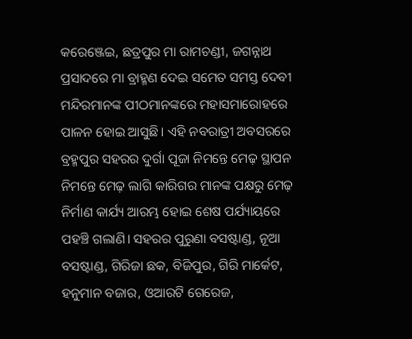କରେଞ୍ଜେଇ, ଛତ୍ରପୁର ମା ରାମଚଣ୍ଡୀ, ଜଗନ୍ନାଥ ପ୍ରସାଦରେ ମା ବ୍ରାହ୍ମଣ ଦେଇ ସମେତ ସମସ୍ତ ଦେବୀ ମନ୍ଦିରମାନଙ୍କ ପୀଠମାନଙ୍କରେ ମହାସମାରୋହରେ ପାଳନ ହୋଇ ଆସୁଛି। ଏହି ନବରାତ୍ରୀ ଅବସରରେ ବ୍ରହ୍ମପୁର ସହରର ଦୁର୍ଗା ପୂଜା ନିମନ୍ତେ ମେଢ଼ ସ୍ଥାପନ ନିମନ୍ତେ ମେଢ଼ ଲାଗି କାରିଗର ମାନଙ୍କ ପକ୍ଷରୁ ମେଢ଼ ନିର୍ମାଣ କାର୍ଯ୍ୟ ଆରମ୍ଭ ହୋଇ ଶେଷ ପର୍ଯ୍ୟାୟରେ ପହଞ୍ଚି ଗଲାଣି। ସହରର ପୁରୁଣା ବସଷ୍ଟାଣ୍ଡ, ନୂଆ ବସଷ୍ଟାଣ୍ଡ, ଗିରିଜା ଛକ, ବିଜିପୁର, ଗିରି ମାର୍କେଟ, ହନୁମାନ ବଜାର, ଓଆରଟି ଗେରେଜ,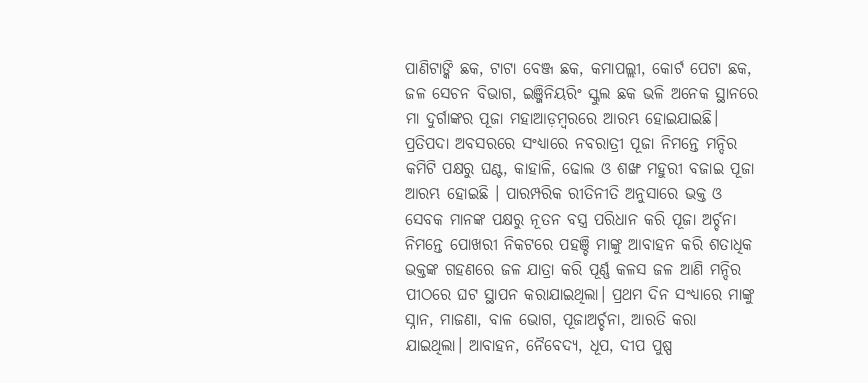ପାଣିଟାଙ୍କି ଛକ, ଟାଟା ବେଞ୍ଜ ଛକ, କମାପଲ୍ଲୀ, କୋର୍ଟ ପେଟା ଛକ, ଜଳ ସେଚନ ବିଭାଗ, ଇଞ୍ଜିନିୟରିଂ ସ୍କୁଲ ଛକ ଭଳି ଅନେକ ସ୍ଥାନରେ ମା ଦୁର୍ଗାଙ୍କର ପୂଜା ମହାଆଡ଼ମ୍ବରରେ ଆରମ୍ଭ ହୋଇଯାଇଛି। ପ୍ରତିପଦା ଅବସରରେ ସଂଧ୍ୟାରେ ନବରାତ୍ରୀ ପୂଜା ନିମନ୍ତେ ମନ୍ଦିର କମିଟି ପକ୍ଷରୁ ଘଣ୍ଟ, କାହାଳି, ଢୋଲ ଓ ଶଙ୍ଖ ମହୁରୀ ବଜାଇ ପୂଜା ଆରମ୍ଭ ହୋଇଛି । ପାରମ୍ପରିକ ରୀତିନୀତି ଅନୁସାରେ ଭକ୍ତ ଓ ସେବକ ମାନଙ୍କ ପକ୍ଷରୁ ନୂତନ ବସ୍ତ୍ର ପରିଧାନ କରି ପୂଜା ଅର୍ଚ୍ଚନା ନିମନ୍ତେ ପୋଖରୀ ନିକଟରେ ପହଞ୍ଚି ମାଙ୍କୁ ଆବାହନ କରି ଶତାଧିକ ଭକ୍ତଙ୍କ ଗହଣରେ ଜଳ ଯାତ୍ରା କରି ପୂର୍ଣ୍ଣ କଳସ ଜଳ ଆଣି ମନ୍ଦିର ପୀଠରେ ଘଟ ସ୍ଥାପନ କରାଯାଇଥିଲା। ପ୍ରଥମ ଦିନ ସଂଧ୍ୟାରେ ମାଙ୍କୁ ସ୍ନାନ, ମାଜଣା, ବାଳ ଭୋଗ, ପୂଜାଅର୍ଚ୍ଚନା, ଆରତି କରା ଯାଇଥିଲା। ଆବାହନ, ନୈବେଦ୍ୟ, ଧୂପ, ଦୀପ ପୁଷ୍ପ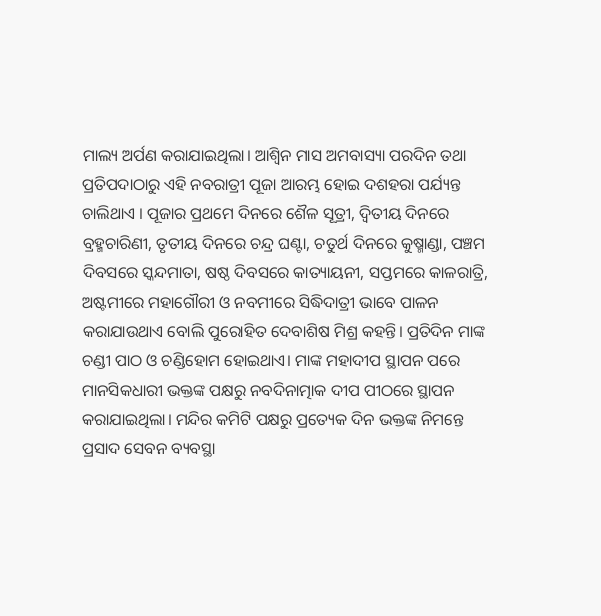ମାଲ୍ୟ ଅର୍ପଣ କରାଯାଇଥିଲା। ଆଶ୍ବିନ ମାସ ଅମବାସ୍ୟା ପରଦିନ ତଥା ପ୍ରତିପଦାଠାରୁ ଏହି ନବରାତ୍ରୀ ପୂଜା ଆରମ୍ଭ ହୋଇ ଦଶହରା ପର୍ଯ୍ୟନ୍ତ ଚାଲିଥାଏ । ପୂଜାର ପ୍ରଥମେ ଦିନରେ ଶୈଳ ସୂତ୍ରୀ, ଦ୍ବିତୀୟ ଦିନରେ ବ୍ରହ୍ମଚାରିଣୀ, ତୃତୀୟ ଦିନରେ ଚନ୍ଦ୍ର ଘଣ୍ଟା, ଚତୁର୍ଥ ଦିନରେ କୁଷ୍ମାଣ୍ଡା, ପଞ୍ଚମ ଦିବସରେ ସ୍କନ୍ଦମାତା, ଷଷ୍ଠ ଦିବସରେ କାତ୍ୟାୟନୀ, ସପ୍ତମରେ କାଳରାତ୍ରି, ଅଷ୍ଟମୀରେ ମହାଗୌରୀ ଓ ନବମୀରେ ସିଦ୍ଧିଦାତ୍ରୀ ଭାବେ ପାଳନ କରାଯାଉଥାଏ ବୋଲି ପୁରୋହିତ ଦେବାଶିଷ ମିଶ୍ର କହନ୍ତି। ପ୍ରତିଦିନ ମାଙ୍କ ଚଣ୍ଡୀ ପାଠ ଓ ଚଣ୍ଡିହୋମ ହୋଇଥାଏ। ମାଙ୍କ ମହାଦୀପ ସ୍ଥାପନ ପରେ ମାନସିକଧାରୀ ଭକ୍ତଙ୍କ ପକ୍ଷରୁ ନବଦିନାତ୍ମାକ ଦୀପ ପୀଠରେ ସ୍ଥାପନ କରାଯାଇଥିଲା। ମନ୍ଦିର କମିଟି ପକ୍ଷରୁ ପ୍ରତ୍ୟେକ ଦିନ ଭକ୍ତଙ୍କ ନିମନ୍ତେ ପ୍ରସାଦ ସେବନ ବ୍ୟବସ୍ଥା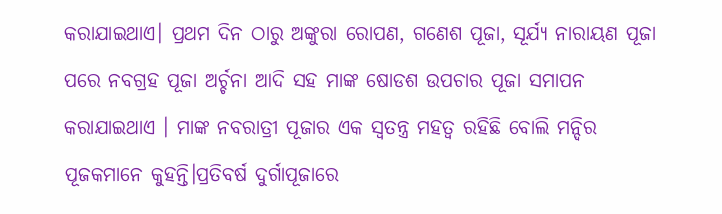କରାଯାଇଥାଏ। ପ୍ରଥମ ଦିନ ଠାରୁ ଅଙ୍କୁରା ରୋପଣ, ଗଣେଶ ପୂଜା, ସୂର୍ଯ୍ୟ ନାରାୟଣ ପୂଜା ପରେ ନବଗ୍ରହ ପୂଜା ଅର୍ଚ୍ଚନା ଆଦି ସହ ମାଙ୍କ ଷୋଡଶ ଉପଚାର ପୂଜା ସମାପନ କରାଯାଇଥାଏ । ମାଙ୍କ ନବରାତ୍ରୀ ପୂଜାର ଏକ ସ୍ୱତନ୍ତ୍ର ମହତ୍ବ ରହିଛି ବୋଲି ମନ୍ଦିର ପୂଜକମାନେ କୁହନ୍ତି।ପ୍ରତିବର୍ଷ ଦୁର୍ଗାପୂଜାରେ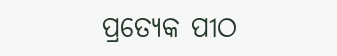ପ୍ରତ୍ୟେକ ପୀଠ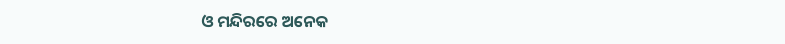ଓ ମନ୍ଦିରରେ ଅନେକ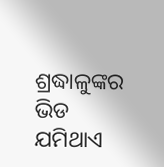ଶ୍ରଦ୍ଧାଳୁଙ୍କର ଭିଡ ଯମିଥାଏ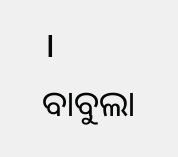।
ବାବୁଲା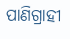ପାଣିଗ୍ରାହୀ